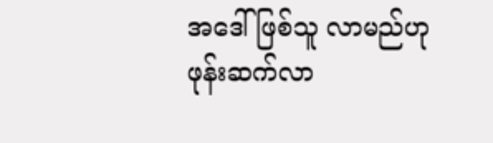အဒေါ်ဖြစ်သူ လာမည်ဟု ဖုန်းဆက်လာ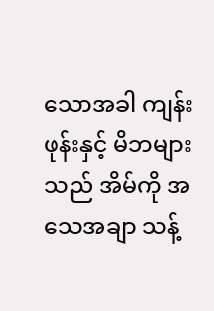သောအခါ ကျန်းဖုန်းနှင့် မိဘများသည် အိမ်ကို အသေအချာ သန့်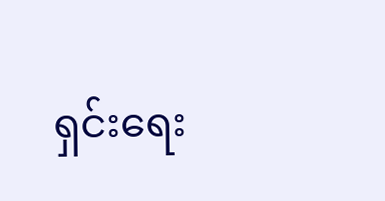ရှင်းရေး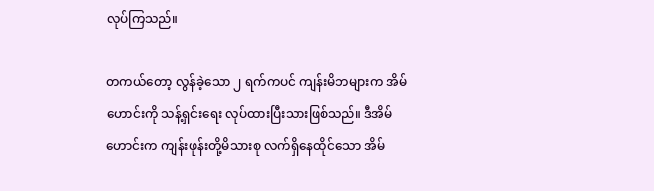လုပ်ကြသည်။

တကယ်တော့ လွန်ခဲ့သော ၂ ရက်ကပင် ကျန်းမိဘများက အိမ်ဟောင်းကို သန့်ရှင်းရေး လုပ်ထားပြီးသားဖြစ်သည်။ ဒီအိမ်ဟောင်းက ကျန်းဖုန်းတို့မိသားစု လက်ရှိနေထိုင်သော အိမ်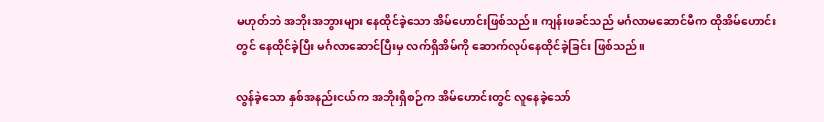မဟုတ်ဘဲ အဘိုးအဘွားများ နေထိုင်ခဲ့သော အိမ်ဟောင်းဖြစ်သည်။ ကျန်းဖခင်သည် မင်္ဂလာမဆောင်မီက ထိုအိမ်ဟောင်းတွင် နေထိုင်ခဲ့ပြီး မင်္ဂလာဆောင်ပြီးမှ လက်ရှိအိမ်ကို ဆောက်လုပ်နေထိုင်ခဲ့ခြင်း ဖြစ်သည်။

လွန်ခဲ့သော နှစ်အနည်းငယ်က အဘိုးရှိစဉ်က အိမ်ဟောင်းတွင် လူနေခဲ့သော်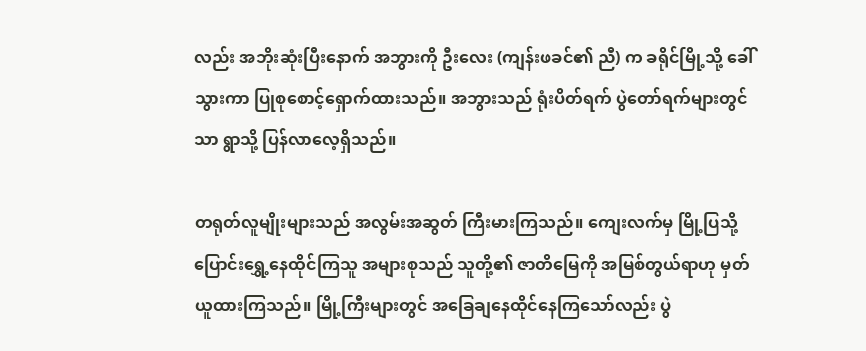လည်း အဘိုးဆုံးပြီးနောက် အဘွားကို ဦးလေး (ကျန်းဖခင်၏ ညီ) က ခရိုင်မြို့သို့ ခေါ်သွားကာ ပြုစုစောင့်ရှောက်ထားသည်။ အဘွားသည် ရုံးပိတ်ရက် ပွဲတော်ရက်များတွင်သာ ရွာသို့ ပြန်လာလေ့ရှိသည်။

တရုတ်လူမျိုးများသည် အလွမ်းအဆွတ် ကြီးမားကြသည်။ ကျေးလက်မှ မြို့ပြသို့ ပြောင်းရွှေ့နေထိုင်ကြသူ အများစုသည် သူတို့၏ ဇာတိမြေကို အမြစ်တွယ်ရာဟု မှတ်ယူထားကြသည်။ မြို့ကြီးများတွင် အခြေချနေထိုင်နေကြသော်လည်း ပွဲ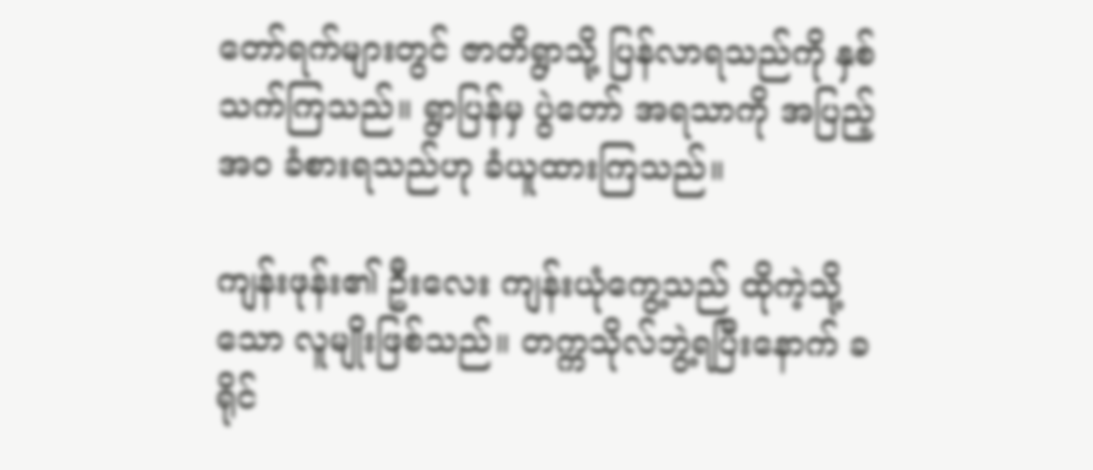တော်ရက်များတွင် ဇာတိရွာသို့ ပြန်လာရသည်ကို နှစ်သက်ကြသည်။ ရွာပြန်မှ ပွဲတော် အရသာကို အပြည့်အဝ ခံစားရသည်ဟု ခံယူထားကြသည်။

ကျန်းဖုန်း၏ ဦးလေး ကျန်းယုံကွေ့သည် ထိုကဲ့သို့သော လူမျိုးဖြစ်သည်။ တက္ကသိုလ်ဘွဲ့ရပြီးနောက် ခရိုင်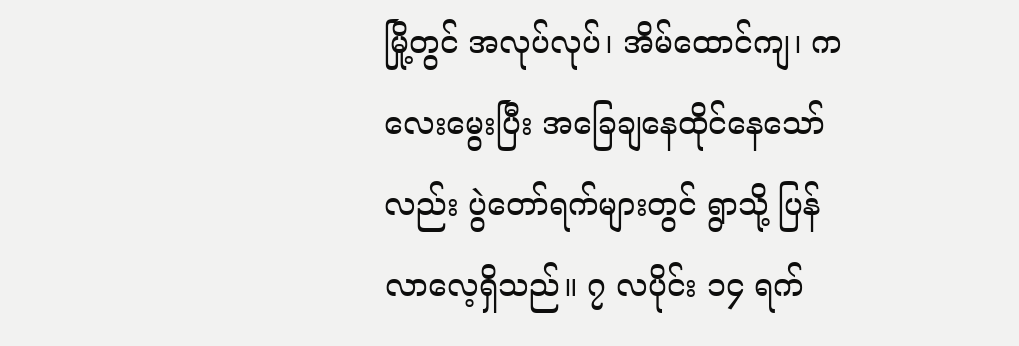မြို့တွင် အလုပ်လုပ်၊ အိမ်ထောင်ကျ၊ ကလေးမွေးပြီး အခြေချနေထိုင်နေသော်လည်း ပွဲတော်ရက်များတွင် ရွာသို့ ပြန်လာလေ့ရှိသည်။ ၇ လပိုင်း ၁၄ ရက်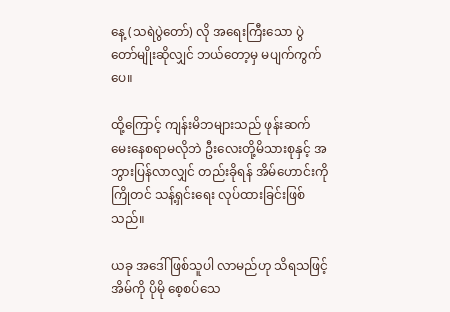နေ့ (သရဲပွဲတော်) လို အရေးကြီးသော ပွဲတော်မျိုးဆိုလျှင် ဘယ်တော့မှ မပျက်ကွက်ပေ။

ထို့ကြောင့် ကျန်းမိဘများသည် ဖုန်းဆက်မေးနေစရာမလိုဘဲ ဦးလေးတို့မိသားစုနှင့် အဘွားပြန်လာလျှင် တည်းခိုရန် အိမ်ဟောင်းကို ကြိုတင် သန့်ရှင်းရေး လုပ်ထားခြင်းဖြစ်သည်။

ယခု အဒေါ်ဖြစ်သူပါ လာမည်ဟု သိရသဖြင့် အိမ်ကို ပိုမို စေ့စပ်သေ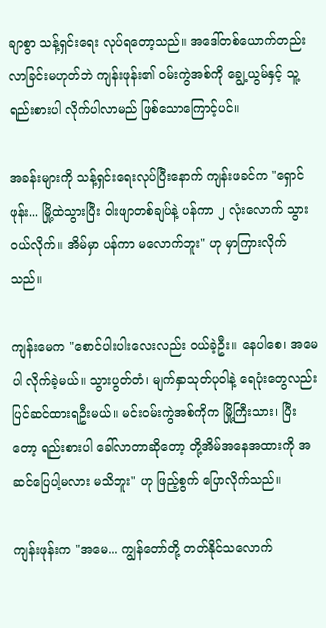ချာစွာ သန့်ရှင်းရေး လုပ်ရတော့သည်။ အဒေါ်တစ်ယောက်တည်း လာခြင်းမဟုတ်ဘဲ ကျန်းဖုန်း၏ ဝမ်းကွဲအစ်ကို ချွေ့ယွမ်နှင့် သူ့ရည်းစားပါ လိုက်ပါလာမည် ဖြစ်သောကြောင့်ပင်။

အခန်းများကို သန့်ရှင်းရေးလုပ်ပြီးနောက် ကျန်းဖခင်က "ရှောင်ဖုန်း... မြို့ထဲသွားပြီး ဝါးဖျာတစ်ချပ်နဲ့ ပန်ကာ ၂ လုံးလောက် သွားဝယ်လိုက်။ အိမ်မှာ ပန်ကာ မလောက်ဘူး" ဟု မှာကြားလိုက်သည်။

ကျန်းမေက "စောင်ပါးပါးလေးလည်း ဝယ်ခဲ့ဦး။ နေပါစေ၊ အမေပါ လိုက်ခဲ့မယ်။ သွားပွတ်တံ၊ မျက်နှာသုတ်ပုဝါနဲ့ ရေပုံးတွေလည်း ပြင်ဆင်ထားရဦးမယ်။ မင်းဝမ်းကွဲအစ်ကိုက မြို့ကြီးသား၊ ပြီးတော့ ရည်းစားပါ ခေါ်လာတာဆိုတော့ တို့အိမ်အနေအထားကို အဆင်ပြေပါ့မလား မသိဘူး" ဟု ဖြည့်စွက် ပြောလိုက်သည်။

ကျန်းဖုန်းက "အမေ... ကျွန်တော်တို့ တတ်နိုင်သလောက်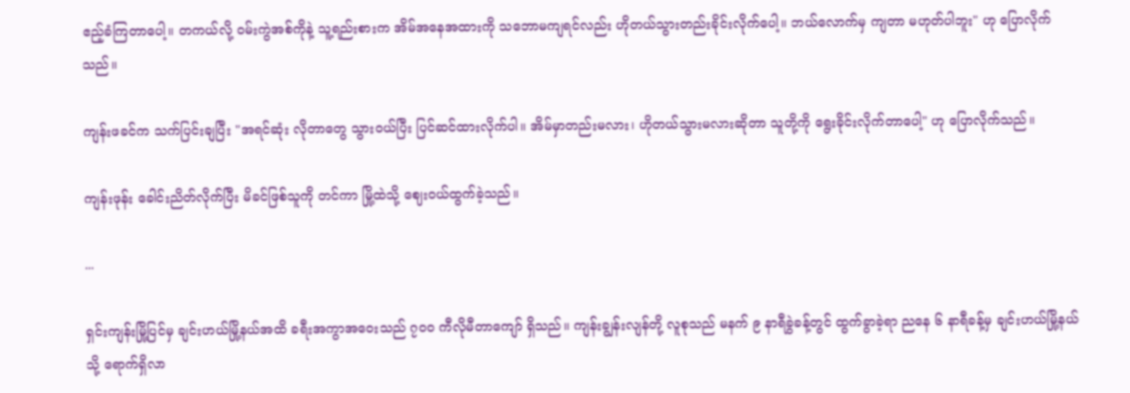ဧည့်ခံကြတာပေါ့။ တကယ်လို့ ဝမ်းကွဲအစ်ကိုနဲ့ သူ့ရည်းစားက အိမ်အနေအထားကို သဘောမကျရင်လည်း ဟိုတယ်သွားတည်းခိုင်းလိုက်ပေါ့။ ဘယ်လောက်မှ ကျတာ မဟုတ်ပါဘူး" ဟု ပြောလိုက်သည်။

ကျန်းဖခင်က သက်ပြင်းချပြီး "အရင်ဆုံး လိုတာတွေ သွားဝယ်ပြီး ပြင်ဆင်ထားလိုက်ပါ။ အိမ်မှာတည်းမလား၊ ဟိုတယ်သွားမလားဆိုတာ သူတို့ကို ရွေးခိုင်းလိုက်တာပေါ့" ဟု ပြောလိုက်သည်။

ကျန်းဖုန်း ခေါင်းညိတ်လိုက်ပြီး မိခင်ဖြစ်သူကို တင်ကာ မြို့ထဲသို့ ဈေးဝယ်ထွက်ခဲ့သည်။

...

ရှင်းကျန်းမြို့ပြင်မှ ချင်းဟယ်မြို့နယ်အထိ ခရီးအကွာအဝေးသည် ၇၀၀ ကီလိုမီတာကျော် ရှိသည်။ ကျန်းချွန်းလျန်တို့ လူစုသည် မနက် ၉ နာရီခွဲခန့်တွင် ထွက်ခွာခဲ့ရာ ညနေ ၆ နာရီခန့်မှ ချင်းဟယ်မြို့နယ်သို့ ရောက်ရှိလာ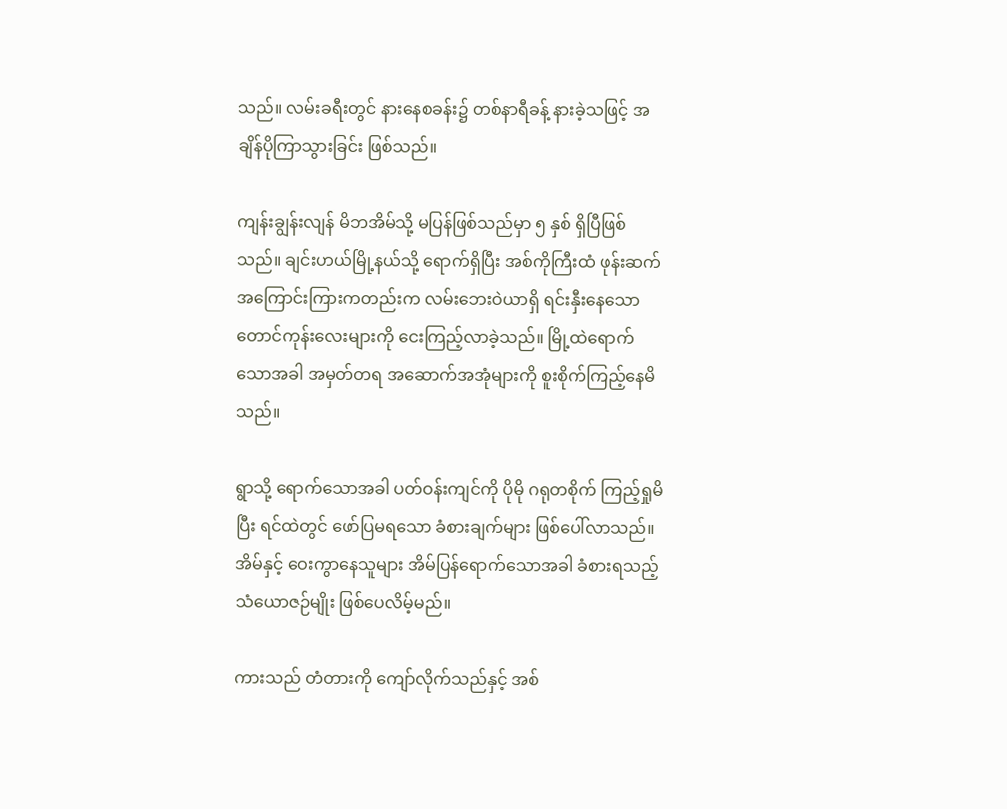သည်။ လမ်းခရီးတွင် နားနေစခန်း၌ တစ်နာရီခန့် နားခဲ့သဖြင့် အချိန်ပိုကြာသွားခြင်း ဖြစ်သည်။

ကျန်းချွန်းလျန် မိဘအိမ်သို့ မပြန်ဖြစ်သည်မှာ ၅ နှစ် ရှိပြီဖြစ်သည်။ ချင်းဟယ်မြို့နယ်သို့ ရောက်ရှိပြီး အစ်ကိုကြီးထံ ဖုန်းဆက်အကြောင်းကြားကတည်းက လမ်းဘေးဝဲယာရှိ ရင်းနှီးနေသော တောင်ကုန်းလေးများကို ငေးကြည့်လာခဲ့သည်။ မြို့ထဲရောက်သောအခါ အမှတ်တရ အဆောက်အအုံများကို စူးစိုက်ကြည့်နေမိသည်။

ရွာသို့ ရောက်သောအခါ ပတ်ဝန်းကျင်ကို ပိုမို ဂရုတစိုက် ကြည့်ရှုမိပြီး ရင်ထဲတွင် ဖော်ပြမရသော ခံစားချက်များ ဖြစ်ပေါ်လာသည်။ အိမ်နှင့် ဝေးကွာနေသူများ အိမ်ပြန်ရောက်သောအခါ ခံစားရသည့် သံယောဇဉ်မျိုး ဖြစ်ပေလိမ့်မည်။

ကားသည် တံတားကို ကျော်လိုက်သည်နှင့် အစ်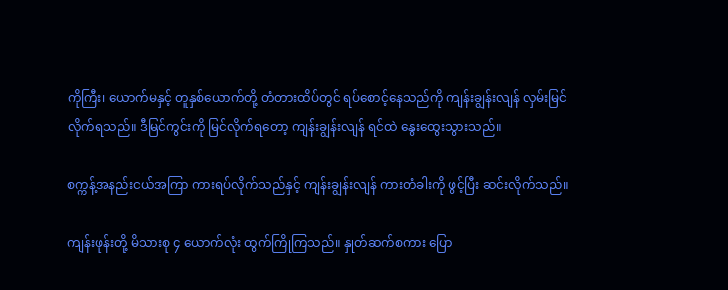ကိုကြီး၊ ယောက်မနှင့် တူနှစ်ယောက်တို့ တံတားထိပ်တွင် ရပ်စောင့်နေသည်ကို ကျန်းချွန်းလျန် လှမ်းမြင်လိုက်ရသည်။ ဒီမြင်ကွင်းကို မြင်လိုက်ရတော့ ကျန်းချွန်းလျန် ရင်ထဲ နွေးထွေးသွားသည်။

စက္ကန့်အနည်းငယ်အကြာ ကားရပ်လိုက်သည်နှင့် ကျန်းချွန်းလျန် ကားတံခါးကို ဖွင့်ပြီး ဆင်းလိုက်သည်။

ကျန်းဖုန်းတို့ မိသားစု ၄ ယောက်လုံး ထွက်ကြိုကြသည်။ နှုတ်ဆက်စကား ပြော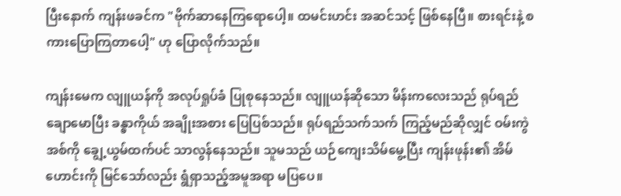ပြီးနောက် ကျန်းဖခင်က "ဗိုက်ဆာနေကြရောပေါ့။ ထမင်းဟင်း အဆင်သင့် ဖြစ်နေပြီ။ စားရင်းနဲ့ စကားပြောကြတာပေါ့" ဟု ပြောလိုက်သည်။

ကျန်းမေက လျူယန်ကို အလုပ်ရှုပ်ခံ ပြုစုနေသည်။ လျူယန်ဆိုသော မိန်းကလေးသည် ရုပ်ရည်ချောမောပြီး ခန္ဓာကိုယ် အချိုးအစား ပြေပြစ်သည်။ ရုပ်ရည်သက်သက် ကြည့်မည်ဆိုလျှင် ဝမ်းကွဲအစ်ကို ချွေ့ယွမ်ထက်ပင် သာလွန်နေသည်။ သူမသည် ယဉ်ကျေးသိမ်မွေ့ပြီး ကျန်းဖုန်း၏ အိမ်ဟောင်းကို မြင်သော်လည်း ရွံရှာသည့်အမူအရာ မပြပေ။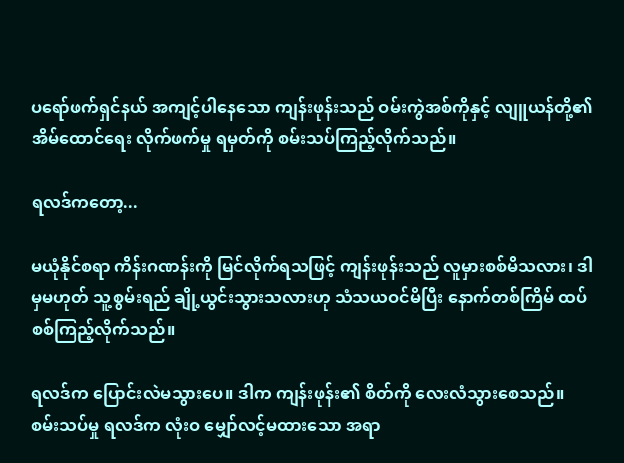ပရော်ဖက်ရှင်နယ် အကျင့်ပါနေသော ကျန်းဖုန်းသည် ဝမ်းကွဲအစ်ကိုနှင့် လျူယန်တို့၏ အိမ်ထောင်ရေး လိုက်ဖက်မှု ရမှတ်ကို စမ်းသပ်ကြည့်လိုက်သည်။

ရလဒ်ကတော့...

မယုံနိုင်စရာ ကိန်းဂဏန်းကို မြင်လိုက်ရသဖြင့် ကျန်းဖုန်းသည် လူမှားစစ်မိသလား၊ ဒါမှမဟုတ် သူ့စွမ်းရည် ချို့ယွင်းသွားသလားဟု သံသယဝင်မိပြီး နောက်တစ်ကြိမ် ထပ်စစ်ကြည့်လိုက်သည်။

ရလဒ်က ပြောင်းလဲမသွားပေ။ ဒါက ကျန်းဖုန်း၏ စိတ်ကို လေးလံသွားစေသည်။ စမ်းသပ်မှု ရလဒ်က လုံးဝ မျှော်လင့်မထားသော အရာ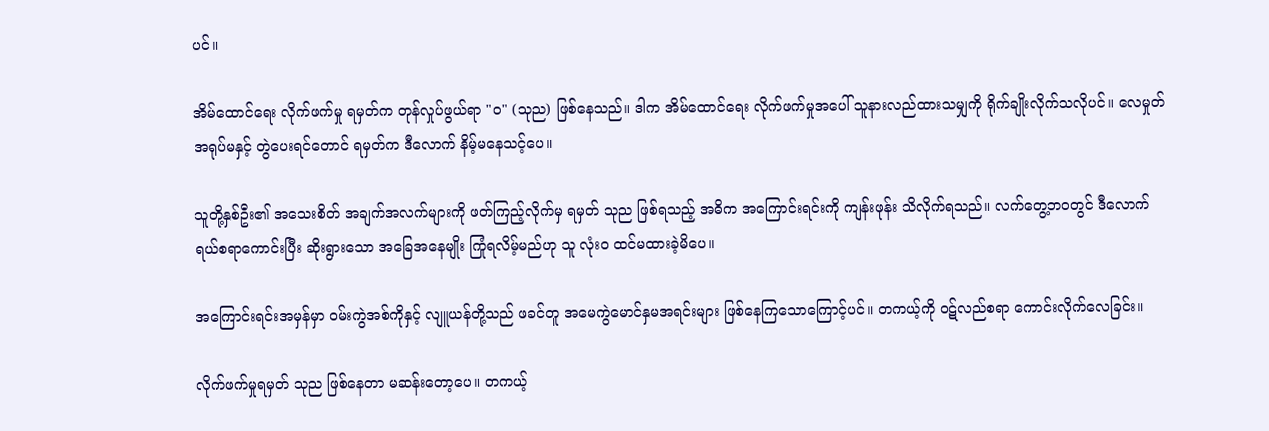ပင်။

အိမ်ထောင်ရေး လိုက်ဖက်မှု ရမှတ်က တုန်လှုပ်ဖွယ်ရာ "၀" (သုည) ဖြစ်နေသည်။ ဒါက အိမ်ထောင်ရေး လိုက်ဖက်မှုအပေါ် သူနားလည်ထားသမျှကို ရိုက်ချိုးလိုက်သလိုပင်။ လေမှုတ်အရုပ်မနှင့် တွဲပေးရင်တောင် ရမှတ်က ဒီလောက် နိမ့်မနေသင့်ပေ။

သူတို့နှစ်ဦး၏ အသေးစိတ် အချက်အလက်များကို ဖတ်ကြည့်လိုက်မှ ရမှတ် သုည ဖြစ်ရသည့် အဓိက အကြောင်းရင်းကို ကျန်းဖုန်း သိလိုက်ရသည်။ လက်တွေ့ဘဝတွင် ဒီလောက် ရယ်စရာကောင်းပြီး ဆိုးရွားသော အခြေအနေမျိုး ကြုံရလိမ့်မည်ဟု သူ လုံးဝ ထင်မထားခဲ့မိပေ။

အကြောင်းရင်းအမှန်မှာ ဝမ်းကွဲအစ်ကိုနှင့် လျူယန်တို့သည် ဖခင်တူ အမေကွဲမောင်နှမအရင်းများ ဖြစ်နေကြသောကြောင့်ပင်။ တကယ့်ကို ဝဋ်လည်စရာ ကောင်းလိုက်လေခြင်း။

လိုက်ဖက်မှုရမှတ် သုည ဖြစ်နေတာ မဆန်းတော့ပေ။ တကယ့်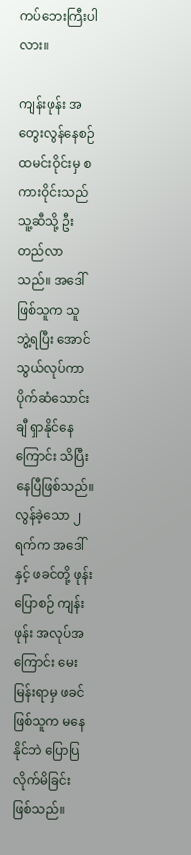ကပ်ဘေးကြီးပါလား။

ကျန်းဖုန်း အတွေးလွန်နေစဉ် ထမင်းဝိုင်းမှ စကားဝိုင်းသည် သူ့ဆီသို့ ဦးတည်လာသည်။ အဒေါ်ဖြစ်သူက သူ ဘွဲ့ရပြီး အောင်သွယ်လုပ်ကာ ပိုက်ဆံသောင်းချီ ရှာနိုင်နေကြောင်း သိပြီးနေပြီဖြစ်သည်။ လွန်ခဲ့သော ၂ ရက်က အဒေါ်နှင့် ဖခင်တို့ ဖုန်းပြောစဉ် ကျန်းဖုန်း အလုပ်အကြောင်း မေးမြန်းရာမှ ဖခင်ဖြစ်သူက မနေနိုင်ဘဲ ပြောပြလိုက်မိခြင်း ဖြစ်သည်။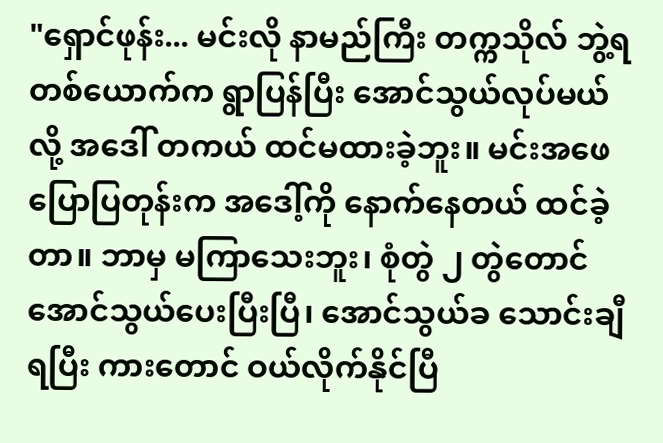"ရှောင်ဖုန်း... မင်းလို နာမည်ကြီး တက္ကသိုလ် ဘွဲ့ရတစ်ယောက်က ရွာပြန်ပြီး အောင်သွယ်လုပ်မယ်လို့ အဒေါ် တကယ် ထင်မထားခဲ့ဘူး။ မင်းအဖေ ပြောပြတုန်းက အဒေါ့်ကို နောက်နေတယ် ထင်ခဲ့တာ။ ဘာမှ မကြာသေးဘူး၊ စုံတွဲ ၂ တွဲတောင် အောင်သွယ်ပေးပြီးပြီ၊ အောင်သွယ်ခ သောင်းချီရပြီး ကားတောင် ဝယ်လိုက်နိုင်ပြီ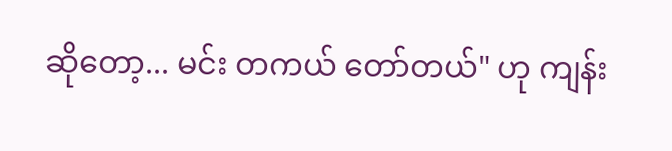ဆိုတော့... မင်း တကယ် တော်တယ်" ဟု ကျန်း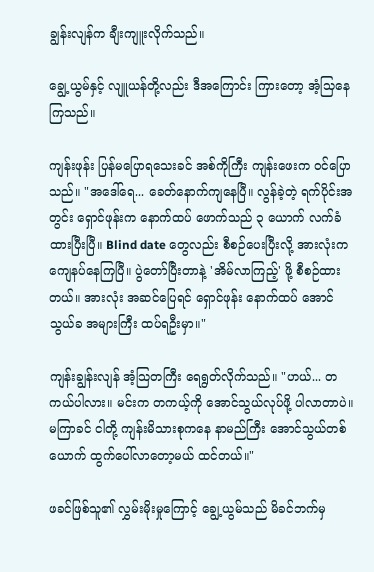ချွန်းလျန်က ချီးကျူးလိုက်သည်။

ချွေ့ယွမ်နှင့် လျူယန်တို့လည်း ဒီအကြောင်း ကြားတော့ အံ့သြနေကြသည်။

ကျန်းဖုန်း ပြန်မပြောရသေးခင် အစ်ကိုကြီး ကျန်းဖေးက ဝင်ပြောသည်။ "အဒေါ်ရေ... ခေတ်နောက်ကျနေပြီ။ လွန်ခဲ့တဲ့ ရက်ပိုင်းအတွင်း ရှောင်ဖုန်းက နောက်ထပ် ဖောက်သည် ၃ ယောက် လက်ခံထားပြီးပြီ။ Blind date တွေလည်း စီစဉ်ပေးပြီးလို့ အားလုံးက ကျေနပ်နေကြပြီ။ ပွဲတော်ပြီးတာနဲ့ 'အိမ်လာကြည့်' ဖို့ စီစဉ်ထားတယ်။ အားလုံး အဆင်ပြေရင် ရှောင်ဖုန်း နောက်ထပ် အောင်သွယ်ခ အများကြီး ထပ်ရဦးမှာ။"

ကျန်းချွန်းလျန် အံ့သြတကြီး ရေရွတ်လိုက်သည်။ "ဟယ်... တကယ်ပါလား။ မင်းက တကယ့်ကို အောင်သွယ်လုပ်ဖို့ ပါလာတာပဲ။ မကြာခင် ငါတို့ ကျန်းမိသားစုကနေ နာမည်ကြီး အောင်သွယ်တစ်ယောက် ထွက်ပေါ်လာတော့မယ် ထင်တယ်။"

ဖခင်ဖြစ်သူ၏ လွှမ်းမိုးမှုကြောင့် ချွေ့ယွမ်သည် မိခင်ဘက်မှ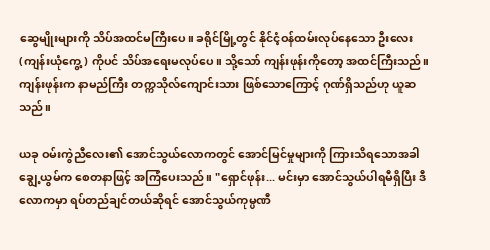ဆွေမျိုးများကို သိပ်အထင်မကြီးပေ။ ခရိုင်မြို့တွင် နိုင်ငံ့ဝန်ထမ်းလုပ်နေသော ဦးလေး (ကျန်းယုံကွေ့) ကိုပင် သိပ်အရေးမလုပ်ပေ။ သို့သော် ကျန်းဖုန်းကိုတော့ အထင်ကြီးသည်။ ကျန်းဖုန်းက နာမည်ကြီး တက္ကသိုလ်ကျောင်းသား ဖြစ်သောကြောင့် ဂုဏ်ရှိသည်ဟု ယူဆသည်။

ယခု ဝမ်းကွဲညီလေး၏ အောင်သွယ်လောကတွင် အောင်မြင်မှုများကို ကြားသိရသောအခါ ချွေ့ယွမ်က စေတနာဖြင့် အကြံပေးသည်။ "ရှောင်ဖုန်း... မင်းမှာ အောင်သွယ်ပါရမီရှိပြီး ဒီလောကမှာ ရပ်တည်ချင်တယ်ဆိုရင် အောင်သွယ်ကုမ္ပဏီ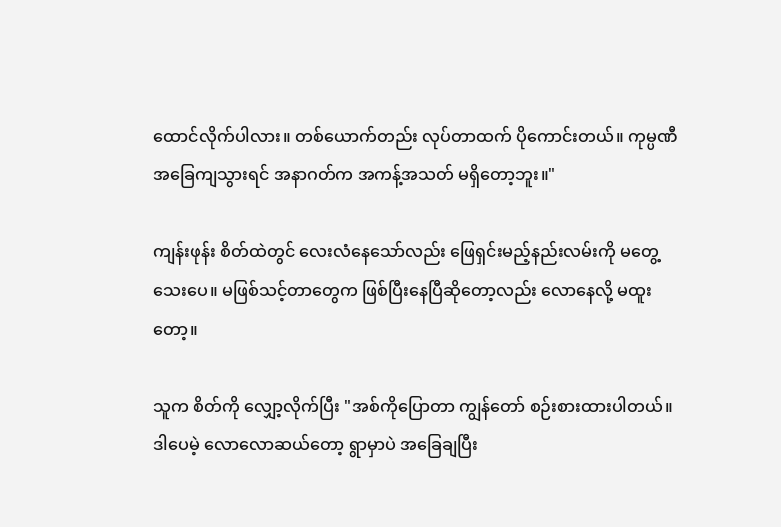ထောင်လိုက်ပါလား။ တစ်ယောက်တည်း လုပ်တာထက် ပိုကောင်းတယ်။ ကုမ္ပဏီ အခြေကျသွားရင် အနာဂတ်က အကန့်အသတ် မရှိတော့ဘူး။"

ကျန်းဖုန်း စိတ်ထဲတွင် လေးလံနေသော်လည်း ဖြေရှင်းမည့်နည်းလမ်းကို မတွေ့သေးပေ။ မဖြစ်သင့်တာတွေက ဖြစ်ပြီးနေပြီဆိုတော့လည်း လောနေလို့ မထူးတော့။

သူက စိတ်ကို လျှော့လိုက်ပြီး "အစ်ကိုပြောတာ ကျွန်တော် စဉ်းစားထားပါတယ်။ ဒါပေမဲ့ လောလောဆယ်တော့ ရွာမှာပဲ အခြေချပြီး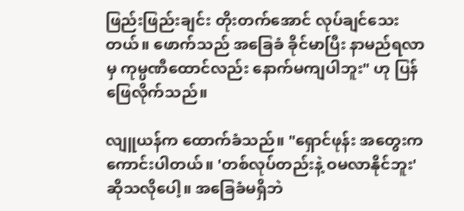ဖြည်းဖြည်းချင်း တိုးတက်အောင် လုပ်ချင်သေးတယ်။ ဖောက်သည် အခြေခံ ခိုင်မာပြီး နာမည်ရလာမှ ကုမ္ပဏီထောင်လည်း နောက်မကျပါဘူး" ဟု ပြန်ဖြေလိုက်သည်။

လျူယန်က ထောက်ခံသည်။ "ရှောင်ဖုန်း အတွေးက ကောင်းပါတယ်။ 'တစ်လုပ်တည်းနဲ့ ဝမလာနိုင်ဘူး' ဆိုသလိုပေါ့။ အခြေခံမရှိဘဲ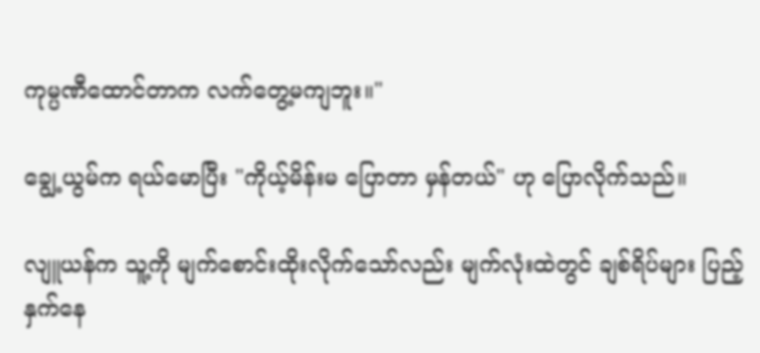ကုမ္ပဏီထောင်တာက လက်တွေ့မကျဘူး။"

ချွေ့ယွမ်က ရယ်မောပြီး "ကိုယ့်မိန်းမ ပြောတာ မှန်တယ်" ဟု ပြောလိုက်သည်။

လျူယန်က သူ့ကို မျက်စောင်းထိုးလိုက်သော်လည်း မျက်လုံးထဲတွင် ချစ်ရိပ်များ ပြည့်နှက်နေ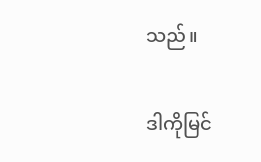သည်။

ဒါကိုမြင်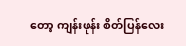တော့ ကျန်းဖုန်း စိတ်ပြန်လေး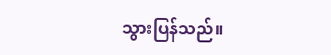သွားပြန်သည်။